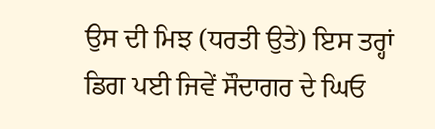ਉਸ ਦੀ ਮਿਝ (ਧਰਤੀ ਉਤੇ) ਇਸ ਤਰ੍ਹਾਂ ਡਿਗ ਪਈ ਜਿਵੇਂ ਸੌਦਾਗਰ ਦੇ ਘਿਓ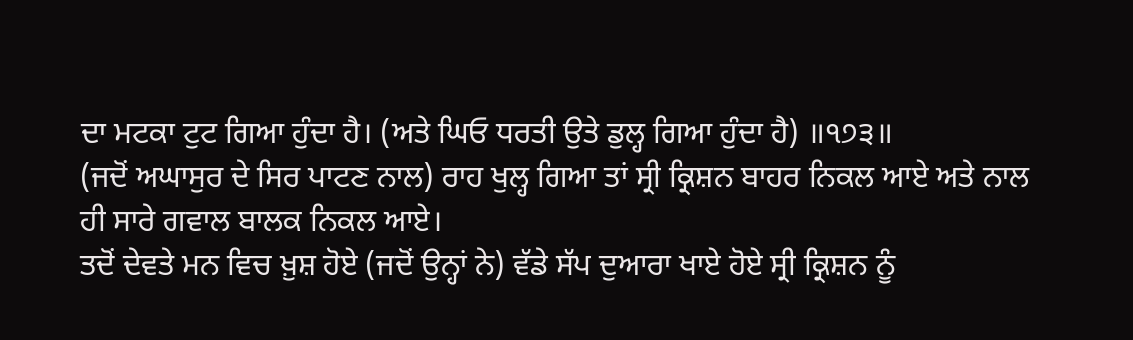ਦਾ ਮਟਕਾ ਟੁਟ ਗਿਆ ਹੁੰਦਾ ਹੈ। (ਅਤੇ ਘਿਓ ਧਰਤੀ ਉਤੇ ਡੁਲ੍ਹ ਗਿਆ ਹੁੰਦਾ ਹੈ) ॥੧੭੩॥
(ਜਦੋਂ ਅਘਾਸੁਰ ਦੇ ਸਿਰ ਪਾਟਣ ਨਾਲ) ਰਾਹ ਖੁਲ੍ਹ ਗਿਆ ਤਾਂ ਸ੍ਰੀ ਕ੍ਰਿਸ਼ਨ ਬਾਹਰ ਨਿਕਲ ਆਏ ਅਤੇ ਨਾਲ ਹੀ ਸਾਰੇ ਗਵਾਲ ਬਾਲਕ ਨਿਕਲ ਆਏ।
ਤਦੋਂ ਦੇਵਤੇ ਮਨ ਵਿਚ ਖ਼ੁਸ਼ ਹੋਏ (ਜਦੋਂ ਉਨ੍ਹਾਂ ਨੇ) ਵੱਡੇ ਸੱਪ ਦੁਆਰਾ ਖਾਏ ਹੋਏ ਸ੍ਰੀ ਕ੍ਰਿਸ਼ਨ ਨੂੰ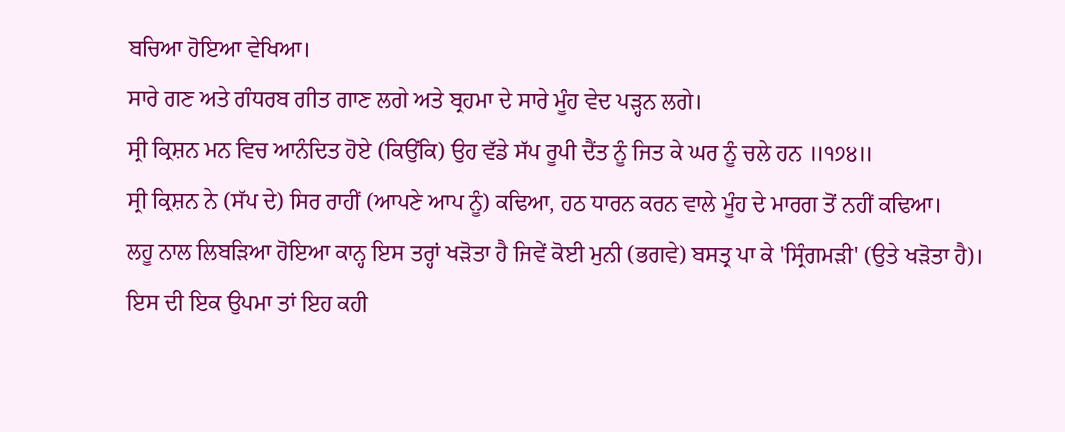ਬਚਿਆ ਹੋਇਆ ਵੇਖਿਆ।
ਸਾਰੇ ਗਣ ਅਤੇ ਗੰਧਰਬ ਗੀਤ ਗਾਣ ਲਗੇ ਅਤੇ ਬ੍ਰਹਮਾ ਦੇ ਸਾਰੇ ਮੂੰਹ ਵੇਦ ਪੜ੍ਹਨ ਲਗੇ।
ਸ੍ਰੀ ਕ੍ਰਿਸ਼ਨ ਮਨ ਵਿਚ ਆਨੰਦਿਤ ਹੋਏ (ਕਿਉਂਕਿ) ਉਹ ਵੱਡੇ ਸੱਪ ਰੂਪੀ ਦੈਂਤ ਨੂੰ ਜਿਤ ਕੇ ਘਰ ਨੂੰ ਚਲੇ ਹਨ ॥੧੭੪॥
ਸ੍ਰੀ ਕ੍ਰਿਸ਼ਨ ਨੇ (ਸੱਪ ਦੇ) ਸਿਰ ਰਾਹੀਂ (ਆਪਣੇ ਆਪ ਨੂੰ) ਕਢਿਆ, ਹਠ ਧਾਰਨ ਕਰਨ ਵਾਲੇ ਮੂੰਹ ਦੇ ਮਾਰਗ ਤੋਂ ਨਹੀਂ ਕਢਿਆ।
ਲਹੂ ਨਾਲ ਲਿਬੜਿਆ ਹੋਇਆ ਕਾਨ੍ਹ ਇਸ ਤਰ੍ਹਾਂ ਖੜੋਤਾ ਹੈ ਜਿਵੇਂ ਕੋਈ ਮੁਨੀ (ਭਗਵੇ) ਬਸਤ੍ਰ ਪਾ ਕੇ 'ਸ੍ਰਿੰਗਮੜੀ' (ਉਤੇ ਖੜੋਤਾ ਹੈ)।
ਇਸ ਦੀ ਇਕ ਉਪਮਾ ਤਾਂ ਇਹ ਕਹੀ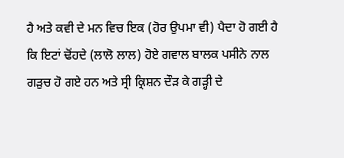ਹੈ ਅਤੇ ਕਵੀ ਦੇ ਮਨ ਵਿਚ ਇਕ (ਹੋਰ ਉਪਮਾ ਵੀ) ਪੈਦਾ ਹੋ ਗਈ ਹੈ
ਕਿ ਇਟਾਂ ਢੋਂਹਦੇ (ਲਾਲੋ ਲਾਲ) ਹੋਏ ਗਵਾਲ ਬਾਲਕ ਪਸੀਨੇ ਨਾਲ ਗੜੁਚ ਹੋ ਗਏ ਹਨ ਅਤੇ ਸ੍ਰੀ ਕ੍ਰਿਸ਼ਨ ਦੌੜ ਕੇ ਗੜ੍ਹੀ ਦੇ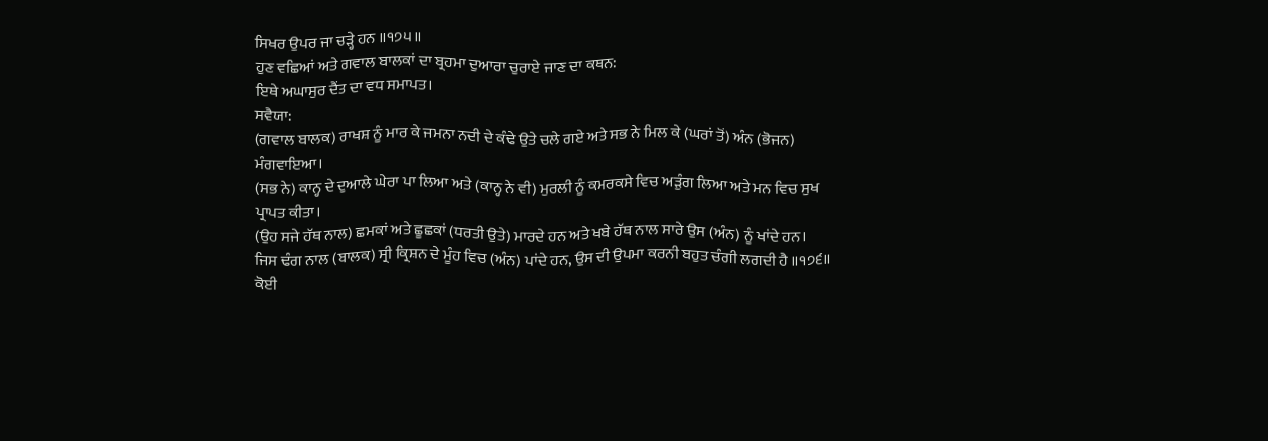ਸਿਖਰ ਉਪਰ ਜਾ ਚੜ੍ਹੇ ਹਨ ॥੧੭੫॥
ਹੁਣ ਵਛਿਆਂ ਅਤੇ ਗਵਾਲ ਬਾਲਕਾਂ ਦਾ ਬ੍ਰਹਮਾ ਦੁਆਰਾ ਚੁਰਾਏ ਜਾਣ ਦਾ ਕਥਨ:
ਇਥੇ ਅਘਾਸੁਰ ਦੈਂਤ ਦਾ ਵਧ ਸਮਾਪਤ।
ਸਵੈਯਾ:
(ਗਵਾਲ ਬਾਲਕ) ਰਾਖਸ਼ ਨੂੰ ਮਾਰ ਕੇ ਜਮਨਾ ਨਦੀ ਦੇ ਕੰਢੇ ਉਤੇ ਚਲੇ ਗਏ ਅਤੇ ਸਭ ਨੇ ਮਿਲ ਕੇ (ਘਰਾਂ ਤੋਂ) ਅੰਨ (ਭੋਜਨ) ਮੰਗਵਾਇਆ।
(ਸਭ ਨੇ) ਕਾਨ੍ਹ ਦੇ ਦੁਆਲੇ ਘੇਰਾ ਪਾ ਲਿਆ ਅਤੇ (ਕਾਨ੍ਹ ਨੇ ਵੀ) ਮੁਰਲੀ ਨੂੰ ਕਮਰਕਸੇ ਵਿਚ ਅੜੁੰਗ ਲਿਆ ਅਤੇ ਮਨ ਵਿਚ ਸੁਖ ਪ੍ਰਾਪਤ ਕੀਤਾ।
(ਉਹ ਸਜੇ ਹੱਥ ਨਾਲ) ਛਮਕਾਂ ਅਤੇ ਛੂਛਕਾਂ (ਧਰਤੀ ਉਤੇ) ਮਾਰਦੇ ਹਨ ਅਤੇ ਖਬੇ ਹੱਥ ਨਾਲ ਸਾਰੇ ਉਸ (ਅੰਨ) ਨੂੰ ਖਾਂਦੇ ਹਨ।
ਜਿਸ ਢੰਗ ਨਾਲ (ਬਾਲਕ) ਸ੍ਰੀ ਕ੍ਰਿਸ਼ਨ ਦੇ ਮੂੰਹ ਵਿਚ (ਅੰਨ) ਪਾਂਦੇ ਹਨ, ਉਸ ਦੀ ਉਪਮਾ ਕਰਨੀ ਬਹੁਤ ਚੰਗੀ ਲਗਦੀ ਹੈ ॥੧੭੬॥
ਕੋਈ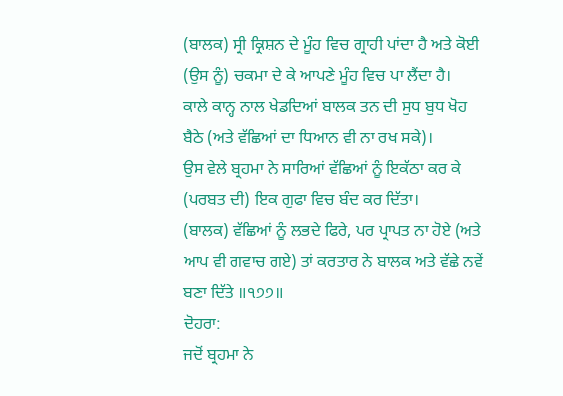(ਬਾਲਕ) ਸ੍ਰੀ ਕ੍ਰਿਸ਼ਨ ਦੇ ਮੂੰਹ ਵਿਚ ਗ੍ਰਾਹੀ ਪਾਂਦਾ ਹੈ ਅਤੇ ਕੋਈ (ਉਸ ਨੂੰ) ਚਕਮਾ ਦੇ ਕੇ ਆਪਣੇ ਮੂੰਹ ਵਿਚ ਪਾ ਲੈਂਦਾ ਹੈ।
ਕਾਲੇ ਕਾਨ੍ਹ ਨਾਲ ਖੇਡਦਿਆਂ ਬਾਲਕ ਤਨ ਦੀ ਸੁਧ ਬੁਧ ਖੋਹ ਬੈਠੇ (ਅਤੇ ਵੱਛਿਆਂ ਦਾ ਧਿਆਨ ਵੀ ਨਾ ਰਖ ਸਕੇ)।
ਉਸ ਵੇਲੇ ਬ੍ਰਹਮਾ ਨੇ ਸਾਰਿਆਂ ਵੱਛਿਆਂ ਨੂੰ ਇਕੱਠਾ ਕਰ ਕੇ (ਪਰਬਤ ਦੀ) ਇਕ ਗੁਫਾ ਵਿਚ ਬੰਦ ਕਰ ਦਿੱਤਾ।
(ਬਾਲਕ) ਵੱਛਿਆਂ ਨੂੰ ਲਭਦੇ ਫਿਰੇ, ਪਰ ਪ੍ਰਾਪਤ ਨਾ ਹੋਏ (ਅਤੇ ਆਪ ਵੀ ਗਵਾਚ ਗਏ) ਤਾਂ ਕਰਤਾਰ ਨੇ ਬਾਲਕ ਅਤੇ ਵੱਛੇ ਨਵੇਂ ਬਣਾ ਦਿੱਤੇ ॥੧੭੭॥
ਦੋਹਰਾ:
ਜਦੋਂ ਬ੍ਰਹਮਾ ਨੇ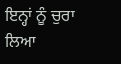ਇਨ੍ਹਾਂ ਨੂੰ ਚੁਰਾ ਲਿਆ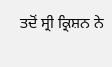ਤਦੋਂ ਸ੍ਰੀ ਕ੍ਰਿਸ਼ਨ ਨੇ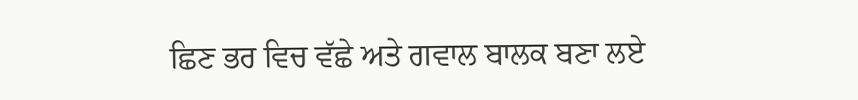ਛਿਣ ਭਰ ਵਿਚ ਵੱਛੇ ਅਤੇ ਗਵਾਲ ਬਾਲਕ ਬਣਾ ਲਏ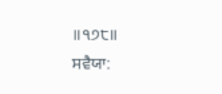॥੧੭੮॥
ਸਵੈਯਾ: